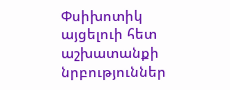Փսիխոտիկ այցելուի հետ աշխատանքի նրբություններ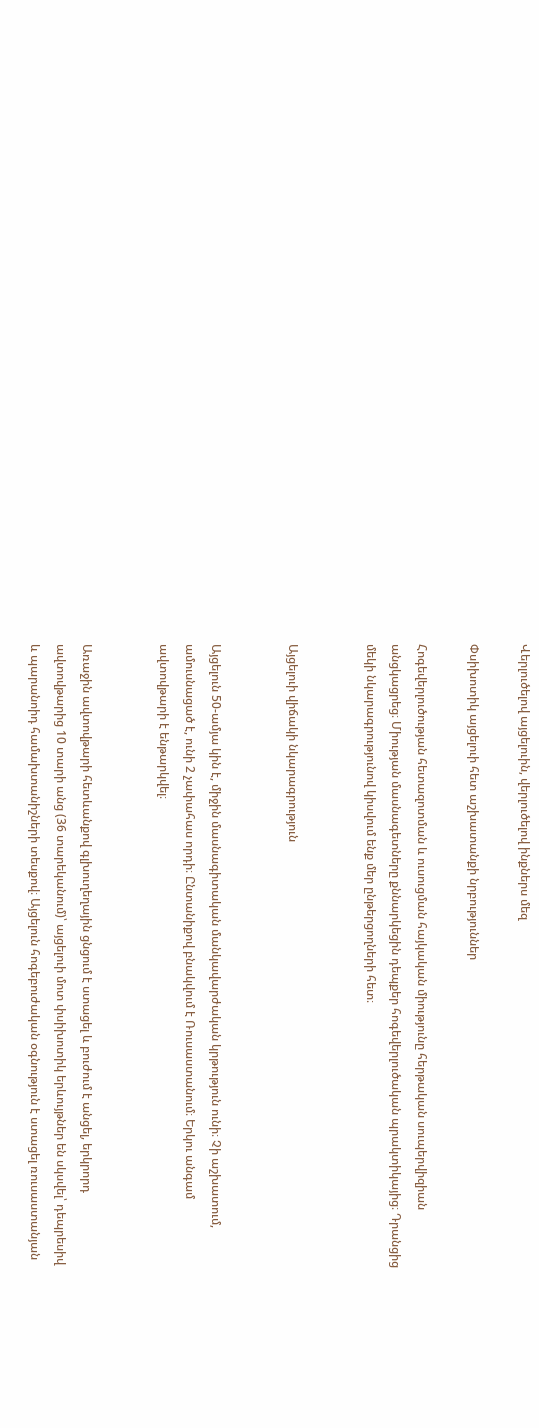Վերլուծելով այցելուին, վերլուծելով ինքներս մեզ

Փսիխոտիկ այցելուի հետ աշխատանքի նրբություններ

Հոգեվերլուծության հետազոտման և ուսուցման հայկական միությունը հերթական սուպերվիզիան անցկացրեց։ Միության մասնագետները քննարկեցին դեպքեր հոգեվերլուծական պրակտիկայից։ Դրանցից մեկի նկարագրությունով կիսվում ենք մեր ընթերցողների հետ։


Այցելուի վիճակի նկարագրություն


Այցելուն 50-ամյա կին է, միջին մասնագիտական մանկավարժական կրթություն ունի։ Չի աշխատում, ամուսնացած է, ունի 2 չափահաս որդի։ Ընտանիքով բնակվում է Ռուսաստանում։ Երկու անգամ ավտովթարի է ենթարկվել։


Առաջին ավտովթարի հետևանքով գլխուղեղային ցնցում է ստացել և բուժում է անցել, երկրորդ ավտովթարից 10 տարի անց (36 տարեկանում)՝ այցելուի մոտ փսիխոտիկ երևույթներ են սկսվել՝ դեպրեսիվ և պարանոիդ համախտանիշների տեսքով։ Այցելուն հոգեբուժական օգնություն է ստացել ռուսաստանյան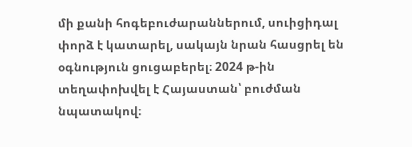մի քանի հոգեբուժարաններում, սուիցիդալ փորձ է կատարել, սակայն նրան հասցրել են օգնություն ցուցաբերել։ 2024 թ-ին տեղափոխվել է Հայաստան՝ բուժման նպատակով։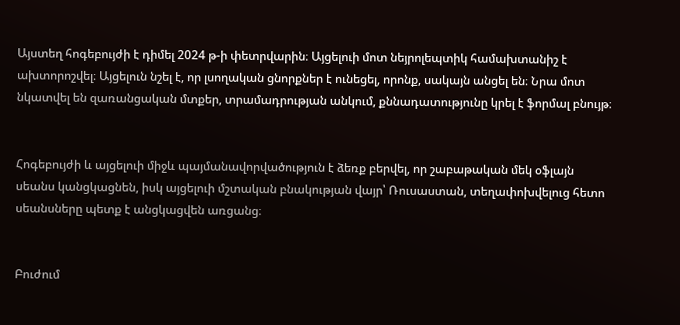Այստեղ հոգեբույժի է դիմել 2024 թ-ի փետրվարին։ Այցելուի մոտ նեյրոլեպտիկ համախտանիշ է ախտորոշվել։ Այցելուն նշել է, որ լսողական ցնորքներ է ունեցել, որոնք, սակայն անցել են։ Նրա մոտ նկատվել են զառանցական մտքեր, տրամադրության անկում, քննադատությունը կրել է ֆորմալ բնույթ։


Հոգեբույժի և այցելուի միջև պայմանավորվածություն է ձեռք բերվել, որ շաբաթական մեկ օֆլայն սեանս կանցկացնեն, իսկ այցելուի մշտական բնակության վայր՝ Ռուսաստան, տեղափոխվելուց հետո սեանսները պետք է անցկացվեն առցանց։


Բուժում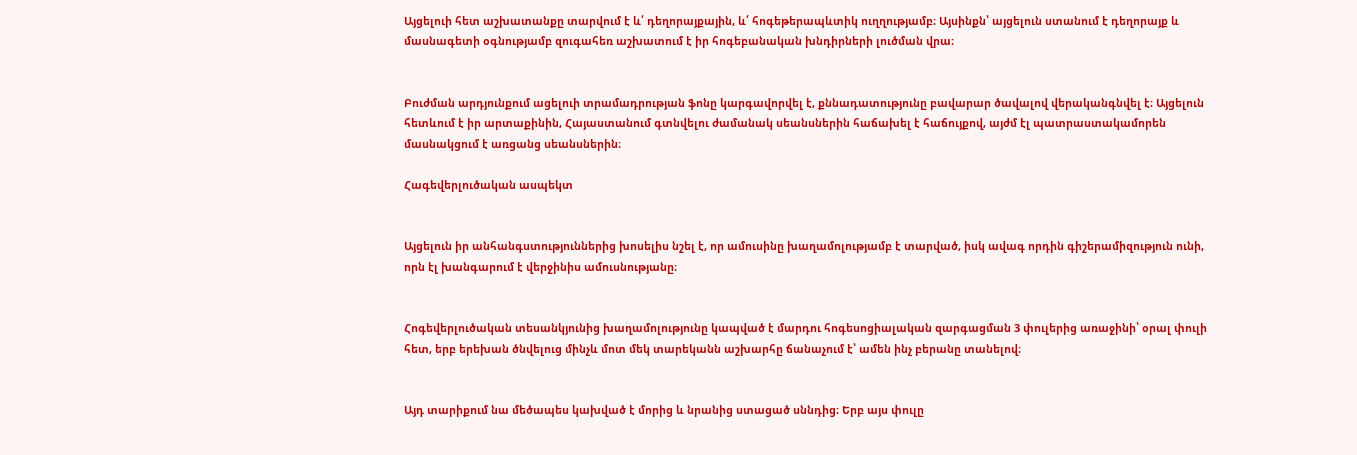Այցելուի հետ աշխատանքը տարվում է և՛ դեղորայքային, և՛ հոգեթերապևտիկ ուղղությամբ։ Այսինքն՝ այցելուն ստանում է դեղորայք և մասնագետի օգնությամբ զուգահեռ աշխատում է իր հոգեբանական խնդիրների լուծման վրա։


Բուժման արդյունքում ացելուի տրամադրության ֆոնը կարգավորվել է, քննադատությունը բավարար ծավալով վերականգնվել է։ Այցելուն հետևում է իր արտաքինին, Հայաստանում գտնվելու ժամանակ սեանսներին հաճախել է հաճույքով, այժմ էլ պատրաստակամորեն մասնակցում է առցանց սեանսներին։

Հագեվերլուծական ասպեկտ


Այցելուն իր անհանգստություններից խոսելիս նշել է, որ ամուսինը խաղամոլությամբ է տարված, իսկ ավագ որդին գիշերամիզություն ունի, որն էլ խանգարում է վերջինիս ամուսնությանը։


Հոգեվերլուծական տեսանկյունից խաղամոլությունը կապված է մարդու հոգեսոցիալական զարգացման 3 փուլերից առաջինի՝ օրալ փուլի հետ, երբ երեխան ծնվելուց մինչև մոտ մեկ տարեկանն աշխարհը ճանաչում է՝ ամեն ինչ բերանը տանելով։


Այդ տարիքում նա մեծապես կախված է մորից և նրանից ստացած սննդից։ Երբ այս փուլը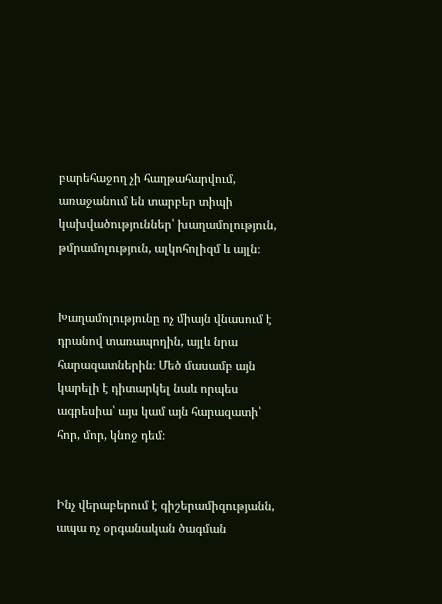բարեհաջող չի հաղթահարվում, առաջանում են տարբեր տիպի կախվածություններ՝ խաղամոլություն, թմրամոլություն, ալկոհոլիզմ և այլն։


Խաղամոլությունը ոչ միայն վնասում է դրանով տառապողին, այլև նրա հարազատներին։ Մեծ մասամբ այն կարելի է դիտարկել նաև որպես ագրեսիա՝ այս կամ այն հարազատի՝ հոր, մոր, կնոջ դեմ։


Ինչ վերաբերում է գիշերամիզությանն, ապա ոչ օրգանական ծագման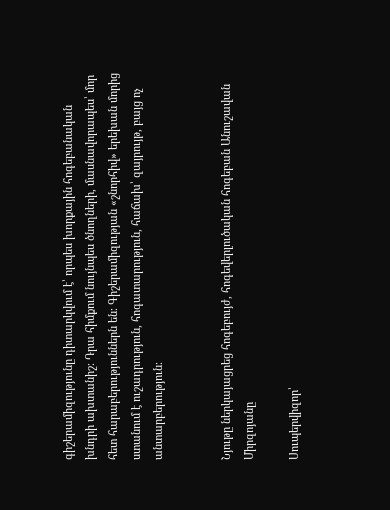գիշերամիզությունը դիտարկվում է՝ որպես խորքային հոգեբանական խնդրի ախտանիշ։ Դրա հիմքում նույնպես ծնողների, մասնավորապես՝ մոր հետ հարաբերություններն են։ Գիշերամիզության «շնորհիվ» երեխան մորից ստանում է ուշադրություն, հոգատարություն, հաճախ՝ զայրույթ, բայց ոչ անտարբերություն։


Նյութը ներկայացրեց հոգեբույժ, հոգեվերլուծական հոգեբան Անուշավան Միրզոյանը

Սուպերվիզոր՝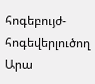հոգեբույժ-հոգեվերլուծող Արա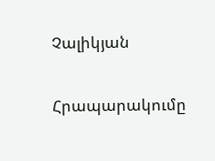Չալիկյան

Հրապարակումը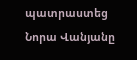պատրաստեց Նորա Վանյանը